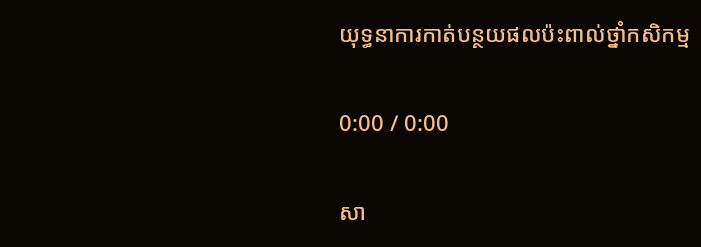យុទ្ធនាការកាត់បន្ថយផលប៉ះពាល់ថ្នាំកសិកម្ម

0:00 / 0:00

សា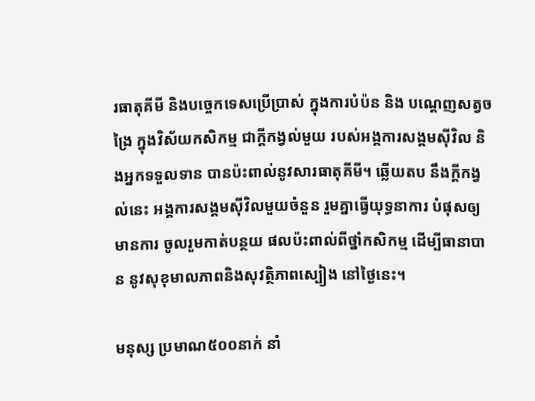រធាតុគីមី និងបច្ចេកទេសប្រើប្រាស់ ក្នុងការបំប៉ន និង បណ្ដេញសត្វចង្រៃ ក្នុងវិស័យកសិកម្ម ជាក្ដីកង្វល់មួយ របស់អង្គការសង្គមស៊ីវិល និងអ្នកទទួលទាន បានប៉ះពាល់នូវសារធាតុគីមី។ ឆ្លើយតប នឹងក្ដីកង្វល់នេះ អង្គការសង្គមស៊ីវិលមួយចំនួន រួមគ្នាធ្វើយុទ្ធនាការ បំផុសឲ្យមានការ ចូលរួមកាត់បន្ថយ ផលប៉ះពាល់ពីថ្នាំកសិកម្ម ដើម្បីធានាបាន នូវសុខុមាលភាពនិងសុវត្ថិភាពស្បៀង នៅថ្ងៃនេះ។

មនុស្ស ប្រមាណ៥០០នាក់ នាំ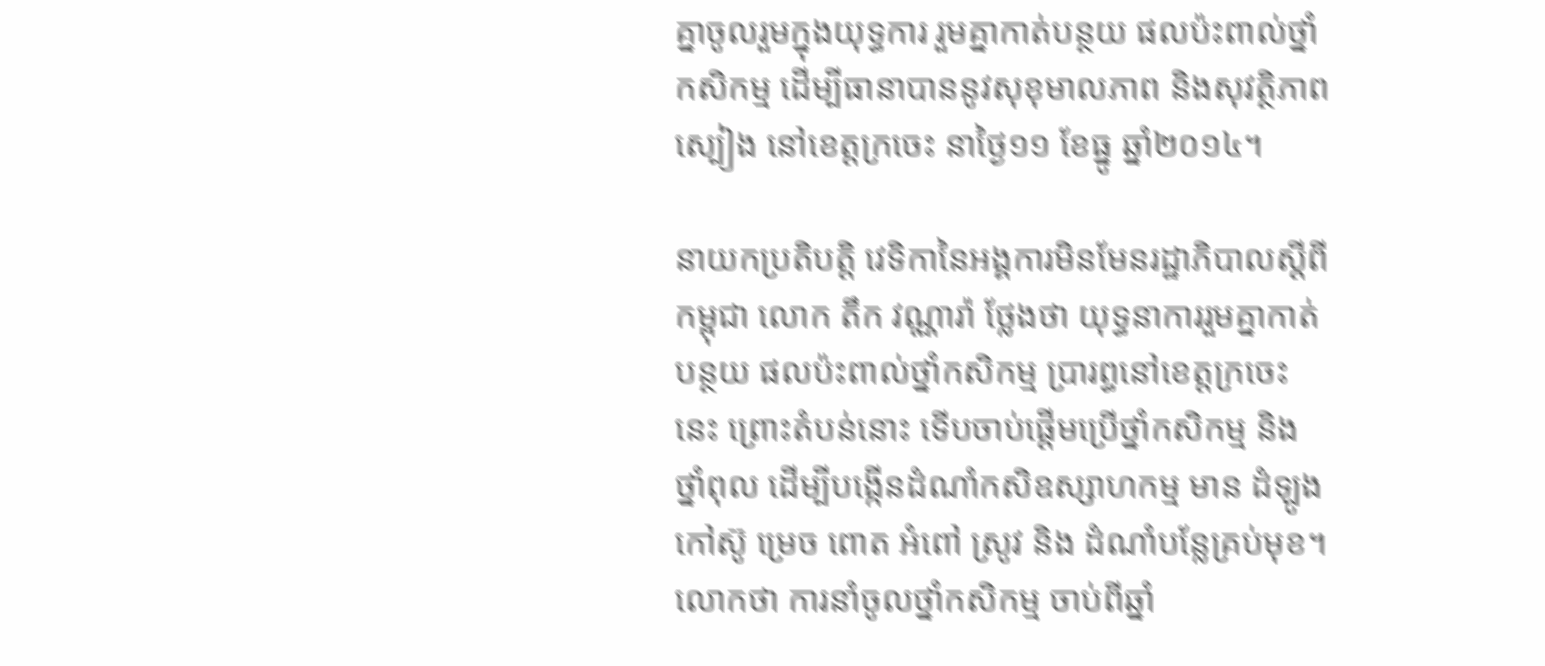គ្នាចូលរួមក្នុងយុទ្ធការ រួមគ្នាកាត់បន្ថយ ផលប៉ះពាល់ថ្នាំកសិកម្ម ដើម្បីធានាបាននូវសុខុមាលភាព និងសុវត្ថិភាពស្បៀង នៅខេត្តក្រចេះ នាថ្ងៃ១១ ខែធ្នូ ឆ្នាំ២០១៤។

នាយកប្រតិបត្តិ វេទិកានៃអង្គការមិនមែនរដ្ឋាភិបាលស្ដីពីកម្ពុជា លោក តឹក វណ្ណារ៉ា ថ្លែងថា យុទ្ធនាការរួមគ្នាកាត់បន្ថយ ផលប៉ះពាល់ថ្នាំកសិកម្ម ប្រារព្ធនៅខេត្តក្រចេះនេះ ព្រោះតំបន់នោះ ទើបចាប់ផ្តើមប្រើថ្នាំកសិកម្ម និងថ្នាំពុល ដើម្បីបង្កើនដំណាំកសិឧស្សាហកម្ម មាន ដំឡូង កៅស៊ូ ម្រេច ពោត អំពៅ ស្រូវ និង ដំណាំបន្លែគ្រប់មុខ។ លោកថា ការនាំចូលថ្នាំកសិកម្ម ចាប់ពីឆ្នាំ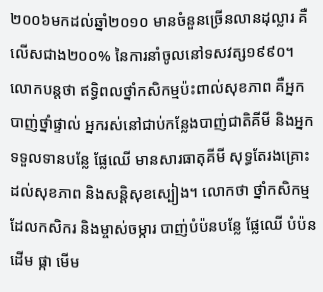២០០៦មកដល់ឆ្នាំ២០១០ មានចំនួនច្រើនលានដុល្លារ គឺលើសជាង២០០% នៃការនាំចូលនៅទសវត្ស១៩៩០។ លោកបន្តថា ឥទ្ធិពលថ្នាំកសិកម្មប៉ះពាល់សុខភាព គឺអ្នកបាញ់ថ្នាំផ្ទាល់ អ្នករស់នៅជាប់កន្លែងបាញ់ជាតិគីមី និងអ្នកទទួលទានបន្លែ ផ្លែឈើ មានសារធាតុគីមី សុទ្ធតែរងគ្រោះ ដល់សុខភាព និងសន្តិសុខស្បៀង។ លោកថា ថ្នាំកសិកម្ម ដែលកសិករ និងម្ចាស់ចម្ការ បាញ់បំប៉នបន្លែ ផ្លែឈើ បំប៉នដើម ផ្កា មើម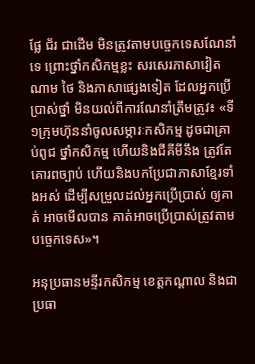ផ្លែ ជ័រ ជាដើម មិនត្រូវតាមបច្ចេកទេសណែនាំទេ ព្រោះថ្នាំកសិកម្មខ្លះ សរសេរភាសាវៀតណាម ថៃ និងភាសាផ្សេងទៀត ដែលអ្នកប្រើប្រាស់ថ្នាំ មិនយល់ពីការណែនាំត្រឹមត្រូវ៖ «ទី១ក្រុមហ៊ុននាំចូលសម្ភារៈកសិកម្ម ដូចជាគ្រាប់ពូជ ថ្នាំកសិកម្ម ហើយនិងជីគីមីនឹង ត្រូវតែគោរពច្បាប់ ហើយនិងបកប្រែជាភាសាខ្មែរទាំងអស់ ដើម្បីសម្រួលដល់អ្នកប្រើប្រាស់ ឲ្យគាត់ អាចមើលបាន គាត់អាចប្រើប្រាស់ត្រូវតាមបច្ចេកទេស»។

អនុប្រធានមន្ទីរកសិកម្ម ខេត្តកណ្ដាល និងជាប្រធា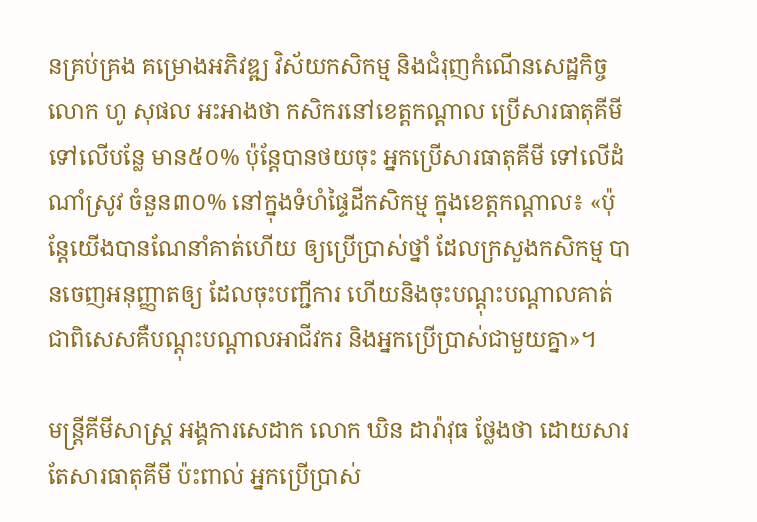នគ្រប់គ្រង គម្រោងអភិវឌ្ឍ វិស័យកសិកម្ម និងជំរុញកំណើនសេដ្ឋកិច្ច លោក ហូ សុផល អះអាងថា កសិករនៅខេត្តកណ្ដាល ប្រើសារធាតុគីមី ទៅលើបន្លែ មាន៥០% ប៉ុន្តែបានថយចុះ អ្នកប្រើសារធាតុគីមី ទៅលើដំណាំស្រូវ ចំនួន៣០% នៅក្នុងទំហំផ្ទៃដីកសិកម្ម ក្នុងខេត្តកណ្ដាល៖ «ប៉ុន្តែយើងបានណែនាំគាត់ហើយ ឲ្យប្រើប្រាស់ថ្នាំ ដែលក្រសួងកសិកម្ម បានចេញអនុញ្ញាតឲ្យ ដែលចុះបញ្ជីការ ហើយនិងចុះបណ្ដុះបណ្ដាលគាត់ ជាពិសេសគឺបណ្ដុះបណ្ដាលអាជីវករ និងអ្នកប្រើប្រាស់ជាមួយគ្នា»។

មន្ត្រីគីមីសាស្ត្រ អង្គការសេដាក លោក ឃិន ដារ៉ាវុធ ថ្លែងថា ដោយសារតែសារធាតុគីមី ប៉ះពាល់ អ្នកប្រើប្រាស់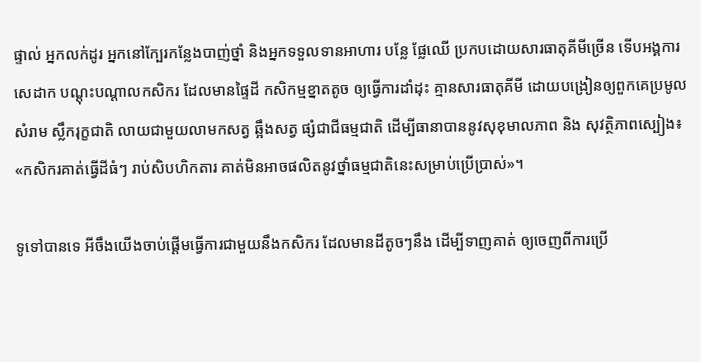ផ្ទាល់ អ្នកលក់ដូរ អ្នកនៅក្បែរកន្លែងបាញ់ថ្នាំ និងអ្នកទទួលទានអាហារ បន្លែ ផ្លែឈើ ប្រកបដោយសារធាតុគីមីច្រើន ទើបអង្គការសេដាក បណ្ដុះបណ្ដាលកសិករ ដែលមានផ្ទៃដី កសិកម្មខ្នាតតូច ឲ្យធ្វើការដាំដុះ គ្មានសារធាតុគីមី ដោយបង្រៀនឲ្យពួកគេប្រមូលសំរាម ស្លឹករុក្ខជាតិ លាយជាមួយលាមកសត្វ ឆ្អឹងសត្វ ផ្សំជាជីធម្មជាតិ ដើម្បីធានាបាននូវសុខុមាលភាព និង សុវត្ថិភាពស្បៀង៖ «កសិករគាត់ធ្វើដីធំៗ រាប់សិបហិកតារ គាត់មិនអាចផលិតនូវថ្នាំធម្មជាតិនេះសម្រាប់ប្រើប្រាស់»។

ទូទៅបានទេ អីចឹងយើងចាប់ផ្ដើមធ្វើការជាមួយនឹងកសិករ ដែលមានដីតូចៗនឹង ដើម្បីទាញគាត់ ឲ្យចេញពីការប្រើ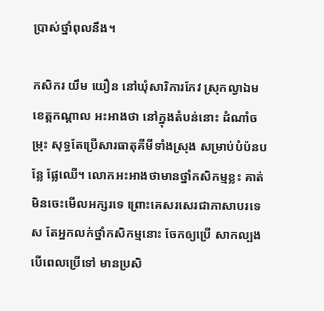ប្រាស់ថ្នាំពុលនឹង។

កសិករ យឹម យឿន នៅឃុំសារិការកែវ ស្រុកល្វាឯម ខេត្តកណ្ដាល អះអាងថា នៅក្នុងតំបន់នោះ ដំណាំចម្រុះ សុទ្ធតែប្រើសារធាតុគីមីទាំងស្រុង សម្រាប់បំប៉នបន្លែ ផ្លែឈើ។ លោកអះអាងថាមានថ្នាំកសិកម្មខ្លះ គាត់មិនចេះមើលអក្សរទេ ព្រោះគេសរសេរជាភាសាបរទេស តែអ្នកលក់ថ្នាំកសិកម្មនោះ ចែកឲ្យប្រើ សាកល្បង បើពេលប្រើទៅ មានប្រសិ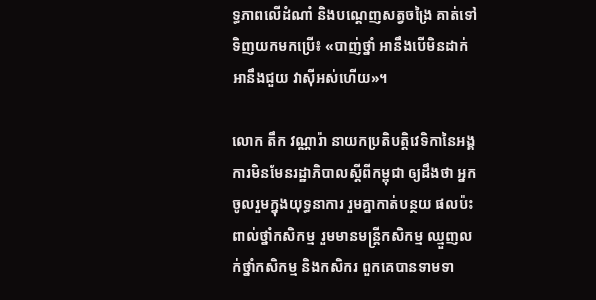ទ្ធភាពលើដំណាំ និងបណ្ដេញសត្វចង្រៃ គាត់ទៅទិញយកមកប្រើ៖ «បាញ់ថ្នាំ អានឹងបើមិនដាក់អានឹងជួយ វាស៊ីអស់ហើយ»។

លោក តឹក វណ្ណារ៉ា នាយកប្រតិបត្តិវេទិកានៃអង្គការមិនមែនរដ្ឋាភិបាលស្ដីពីកម្ពុជា ឲ្យដឹងថា អ្នកចូលរួមក្នុងយុទ្ធនាការ រួមគ្នាកាត់បន្ថយ ផលប៉ះពាល់ថ្នាំកសិកម្ម រួមមានមន្ត្រីកសិកម្ម ឈ្មួញលក់ថ្នាំកសិកម្ម និងកសិករ ពួកគេបានទាមទា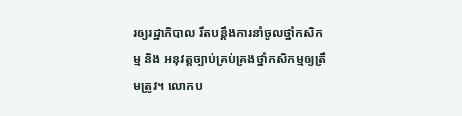រឲ្យរដ្ឋាភិបាល រឹតបន្តឹងការនាំចូលថ្នាំកសិកម្ម និង អនុវត្តច្បាប់គ្រប់គ្រងថ្នាំកសិកម្មឲ្យត្រឹមត្រូវ។ លោកប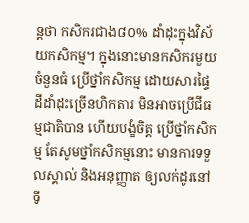ន្តថា កសិករជាង៨០% ដាំដុះក្នុងវិស័យកសិកម្ម។ ក្នុងនោះមានកសិករមួយចំនួនធំ ប្រើថ្នាំកសិកម្ម ដោយសារផ្ទៃដីដាំដុះច្រើនហិកតារ មិនអាចប្រើជីធម្មជាតិបាន ហើយបង្ខំចិត្ត ប្រើថ្នាំកសិកម្ម តែសូមថ្នាំកសិកម្មនោះ មានការទទួលស្គាល់ និងអនុញ្ញាត ឲ្យលក់ដូរនៅទី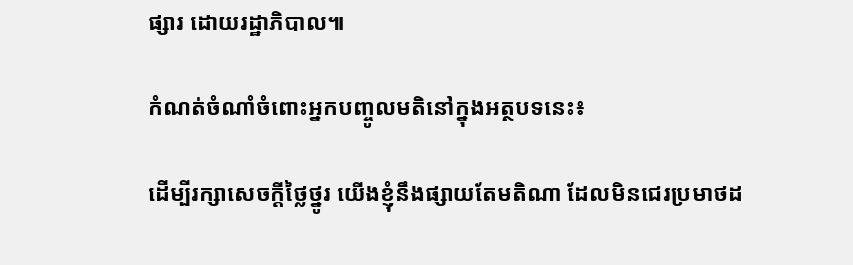ផ្សារ ដោយរដ្ឋាភិបាល៕

កំណត់ចំណាំចំពោះអ្នកបញ្ចូលមតិនៅក្នុងអត្ថបទនេះ៖

ដើម្បីរក្សាសេចក្ដីថ្លៃថ្នូរ យើងខ្ញុំនឹងផ្សាយតែមតិណា ដែលមិនជេរប្រមាថដ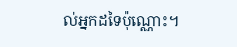ល់អ្នកដទៃប៉ុណ្ណោះ។